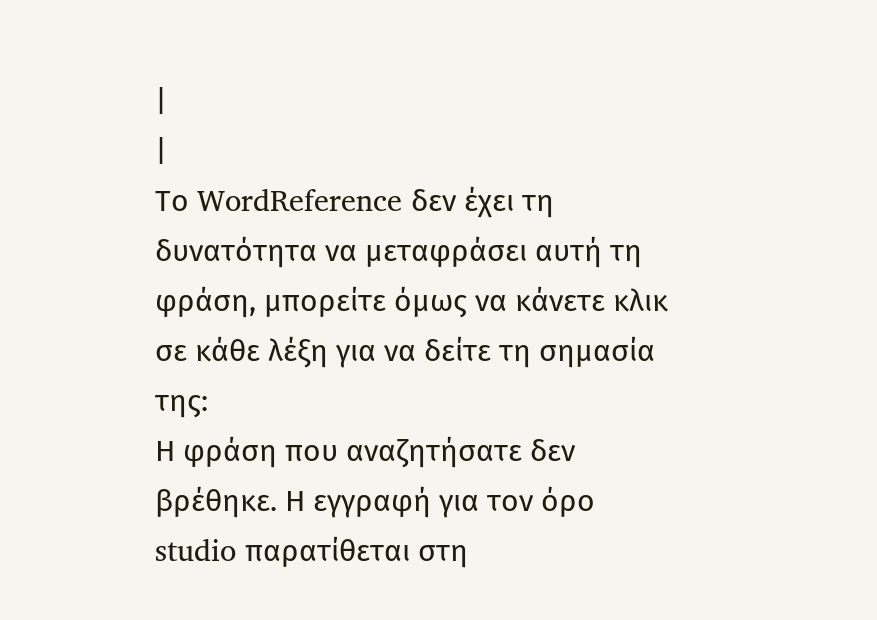|
|
Το WordReference δεν έχει τη δυνατότητα να μεταφράσει αυτή τη φράση, μπορείτε όμως να κάνετε κλικ σε κάθε λέξη για να δείτε τη σημασία της:
Η φράση που αναζητήσατε δεν βρέθηκε. Η εγγραφή για τον όρο studio παρατίθεται στη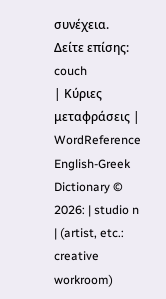συνέχεια. Δείτε επίσης: couch
| Κύριες μεταφράσεις | WordReference English-Greek Dictionary © 2026: | studio n | (artist, etc.: creative workroom)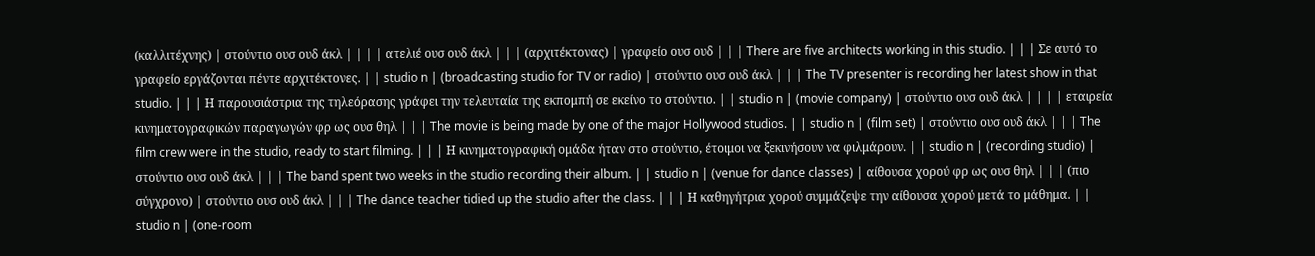(καλλιτέχνης) | στούντιο ουσ ουδ άκλ | | | | ατελιέ ουσ ουδ άκλ | | | (αρχιτέκτονας) | γραφείο ουσ ουδ | | | There are five architects working in this studio. | | | Σε αυτό το γραφείο εργάζονται πέντε αρχιτέκτονες. | | studio n | (broadcasting studio for TV or radio) | στούντιο ουσ ουδ άκλ | | | The TV presenter is recording her latest show in that studio. | | | Η παρουσιάστρια της τηλεόρασης γράφει την τελευταία της εκπομπή σε εκείνο το στούντιο. | | studio n | (movie company) | στούντιο ουσ ουδ άκλ | | | | εταιρεία κινηματογραφικών παραγωγών φρ ως ουσ θηλ | | | The movie is being made by one of the major Hollywood studios. | | studio n | (film set) | στούντιο ουσ ουδ άκλ | | | The film crew were in the studio, ready to start filming. | | | Η κινηματογραφική ομάδα ήταν στο στούντιο, έτοιμοι να ξεκινήσουν να φιλμάρουν. | | studio n | (recording studio) | στούντιο ουσ ουδ άκλ | | | The band spent two weeks in the studio recording their album. | | studio n | (venue for dance classes) | αίθουσα χορού φρ ως ουσ θηλ | | | (πιο σύγχρονο) | στούντιο ουσ ουδ άκλ | | | The dance teacher tidied up the studio after the class. | | | Η καθηγήτρια χορού συμμάζεψε την αίθουσα χορού μετά το μάθημα. | | studio n | (one-room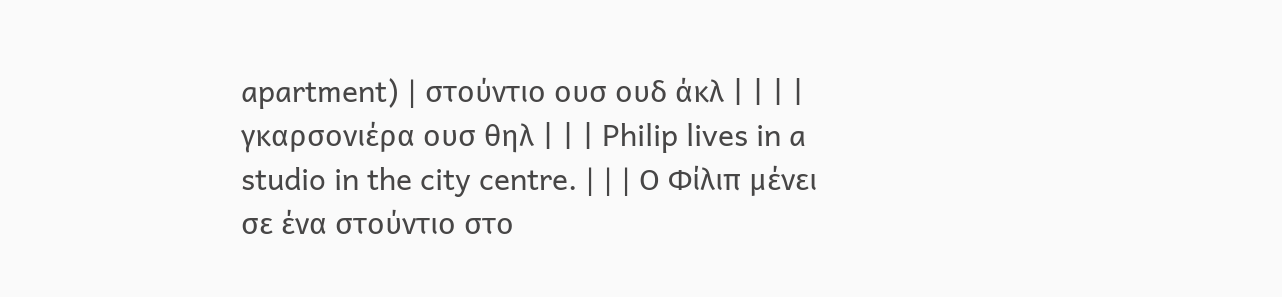apartment) | στούντιο ουσ ουδ άκλ | | | | γκαρσονιέρα ουσ θηλ | | | Philip lives in a studio in the city centre. | | | Ο Φίλιπ μένει σε ένα στούντιο στο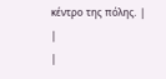κέντρο της πόλης. |
|
|